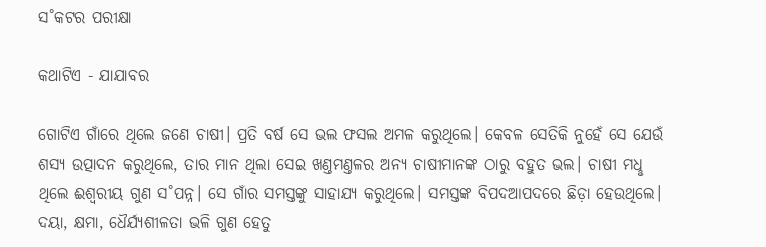ସ˚କଟର ପରୀକ୍ଷା

କଥାଟିଏ - ଯାଯାବର

ଗୋଟିଏ ଗାଁରେ ଥିଲେ ଜଣେ ଚାଷୀ। ପ୍ରତି ବର୍ଷ ସେ ଭଲ ଫସଲ ଅମଳ କରୁଥିଲେ। କେବଳ ସେତିକି ନୁହେଁ ସେ ଯେଉଁ ଶସ୍ୟ ଉତ୍ପାଦନ କରୁଥିଲେ, ତାର ମାନ ଥିଲା ସେଇ ଖଣ୍ତମଣ୍ତଳର ଅନ୍ୟ ଚାଷୀମାନଙ୍କ ଠାରୁ ବହୁତ ଭଲ। ଚାଷୀ ମଧୢ ଥିଲେ ଈଶ୍ବରୀୟ ଗୁଣ ସ˚ପନ୍ନ। ସେ ଗାଁର ସମସ୍ତଙ୍କୁ ସାହାଯ୍ୟ କରୁଥିଲେ। ସମସ୍ତଙ୍କ ବିପଦଆପଦରେ ଛିଡ଼ା ହେଉଥିଲେ। ଦୟା, କ୍ଷମା, ଧୈର୍ଯ୍ୟଶୀଳତା ଭଳି ଗୁଣ ହେତୁ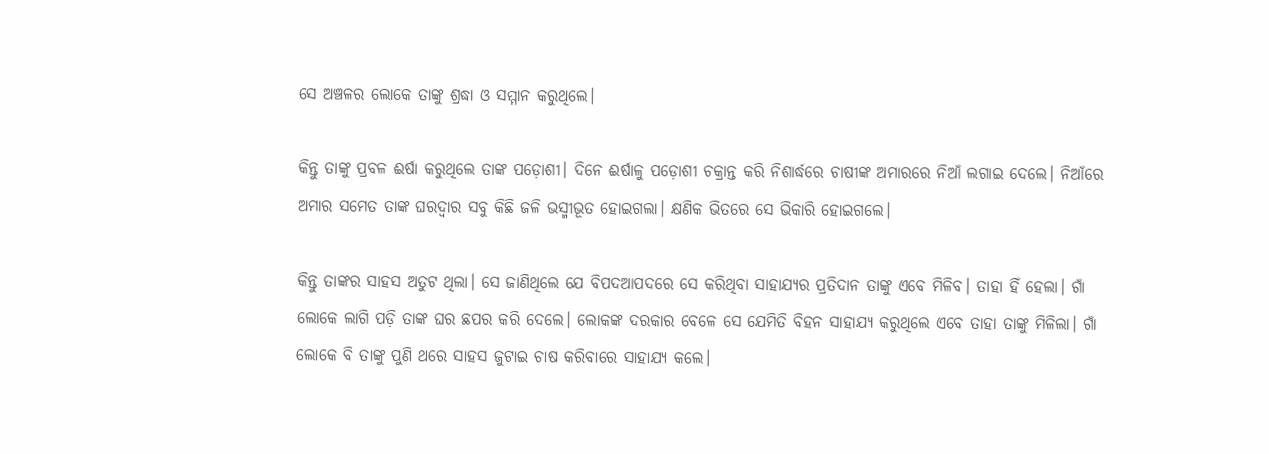ସେ ଅଞ୍ଚଳର ଲୋକେ ତାଙ୍କୁ ଶ୍ରଦ୍ଧା ଓ ସମ୍ମାନ କରୁଥିଲେ।

କିନ୍ତୁ ତାଙ୍କୁ ପ୍ରବଳ ଈର୍ଷା କରୁଥିଲେ ତାଙ୍କ ପଡ଼ୋଶୀ। ଦିନେ ଈର୍ଷାଳୁ ପଡ଼ୋଶୀ ଚକ୍ରାନ୍ତ କରି ନିଶାର୍ଦ୍ଧରେ ଚାଷୀଙ୍କ ଅମାରରେ ନିଆଁ ଲଗାଇ ଦେଲେ। ନିଆଁରେ ଅମାର ସମେତ ତାଙ୍କ ଘରଦ୍ବାର ସବୁ କିଛି ଜଳି ଭସ୍ମୀଭୂତ ହୋଇଗଲା। କ୍ଷଣିକ ଭିତରେ ସେ ଭିକାରି ହୋଇଗଲେ।

କିନ୍ତୁ ତାଙ୍କର ସାହସ ଅତୁଟ ଥିଲା। ସେ ଜାଣିଥିଲେ ଯେ ବିପଦଆପଦରେ ସେ କରିଥିବା ସାହାଯ୍ୟର ପ୍ରତିଦାନ ତାଙ୍କୁ ଏବେ ମିଳିବ। ତାହା ହିଁ ହେଲା। ଗାଁ ଲୋକେ ଲାଗି ପଡ଼ି ତାଙ୍କ ଘର ଛପର କରି ଦେଲେ। ଲୋକଙ୍କ ଦରକାର ବେଳେ ସେ ଯେମିତି ବିହନ ସାହାଯ୍ୟ କରୁଥିଲେ ଏବେ ତାହା ତାଙ୍କୁ ମିଳିଲା। ଗାଁ ଲୋକେ ବି ତାଙ୍କୁ ପୁଣି ଥରେ ସାହସ ଜୁଟାଇ ଚାଷ କରିବାରେ ସାହାଯ୍ୟ କଲେ।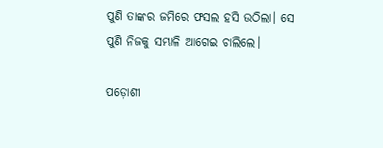ପୁଣି ତାଙ୍କର ଜମିରେ ଫସଲ ହସି ଉଠିଲା। ସେ ପୁଣି ନିଜକୁ ସମ୍ଭାଳି ଆଗେଇ ଚାଲିଲେ।

ପଡ଼ୋଶୀ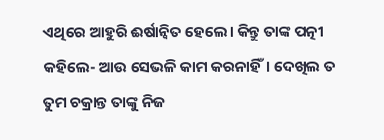ଏଥିରେ ଆହୁରି ଈର୍ଷାନ୍ବିତ ହେଲେ। କିନ୍ତୁ ତାଙ୍କ ପତ୍ନୀ କହିଲେ- ଆଉ ସେଭଳି କାମ କରନାହିଁ। ଦେଖିଲ ତ ତୁମ ଚକ୍ରାନ୍ତ ତାଙ୍କୁ ନିଜ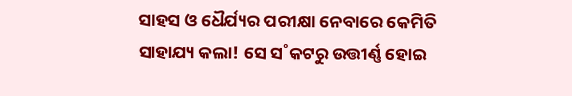ସାହସ ଓ ଧୈର୍ଯ୍ୟର ପରୀକ୍ଷା ନେବାରେ କେମିତି ସାହାଯ୍ୟ କଲା! ସେ ସ˚କଟରୁ ଉତ୍ତୀର୍ଣ୍ଣ ହୋଇ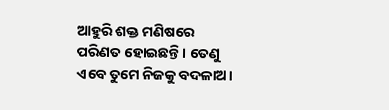ଆହୁରି ଶକ୍ତ ମଣିଷରେ ପରିଣତ ହୋଇଛନ୍ତି। ତେଣୁ ଏବେ ତୁମେ ନିଜକୁ ବଦଳାଅ।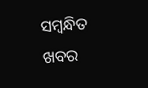ସମ୍ବନ୍ଧିତ ଖବର